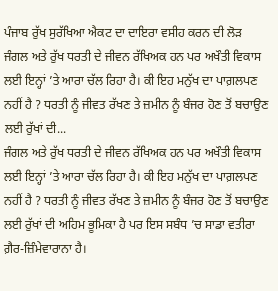ਪੰਜਾਬ ਰੁੱਖ ਸੁਰੱਖਿਆ ਐਕਟ ਦਾ ਦਾਇਰਾ ਵਸੀਹ ਕਰਨ ਦੀ ਲੋੜ
ਜੰਗਲ ਅਤੇ ਰੁੱਖ ਧਰਤੀ ਦੇ ਜੀਵਨ ਰੱਖਿਅਕ ਹਨ ਪਰ ਅਖੌਤੀ ਵਿਕਾਸ ਲਈ ਇਨ੍ਹਾਂ ’ਤੇ ਆਰਾ ਚੱਲ ਰਿਹਾ ਹੈ। ਕੀ ਇਹ ਮਨੁੱਖ ਦਾ ਪਾਗ਼ਲਪਣ ਨਹੀਂ ਹੈ ? ਧਰਤੀ ਨੂੰ ਜੀਵਤ ਰੱਖਣ ਤੇ ਜ਼ਮੀਨ ਨੂੰ ਬੰਜਰ ਹੋਣ ਤੋਂ ਬਚਾਉਣ ਲਈ ਰੁੱਖਾਂ ਦੀ...
ਜੰਗਲ ਅਤੇ ਰੁੱਖ ਧਰਤੀ ਦੇ ਜੀਵਨ ਰੱਖਿਅਕ ਹਨ ਪਰ ਅਖੌਤੀ ਵਿਕਾਸ ਲਈ ਇਨ੍ਹਾਂ ’ਤੇ ਆਰਾ ਚੱਲ ਰਿਹਾ ਹੈ। ਕੀ ਇਹ ਮਨੁੱਖ ਦਾ ਪਾਗ਼ਲਪਣ ਨਹੀਂ ਹੈ ? ਧਰਤੀ ਨੂੰ ਜੀਵਤ ਰੱਖਣ ਤੇ ਜ਼ਮੀਨ ਨੂੰ ਬੰਜਰ ਹੋਣ ਤੋਂ ਬਚਾਉਣ ਲਈ ਰੁੱਖਾਂ ਦੀ ਅਹਿਮ ਭੂਮਿਕਾ ਹੈ ਪਰ ਇਸ ਸਬੰਧ ’ਚ ਸਾਡਾ ਵਤੀਰਾ ਗ਼ੈਰ-ਜ਼ਿੰਮੇਵਾਰਾਨਾ ਹੈ।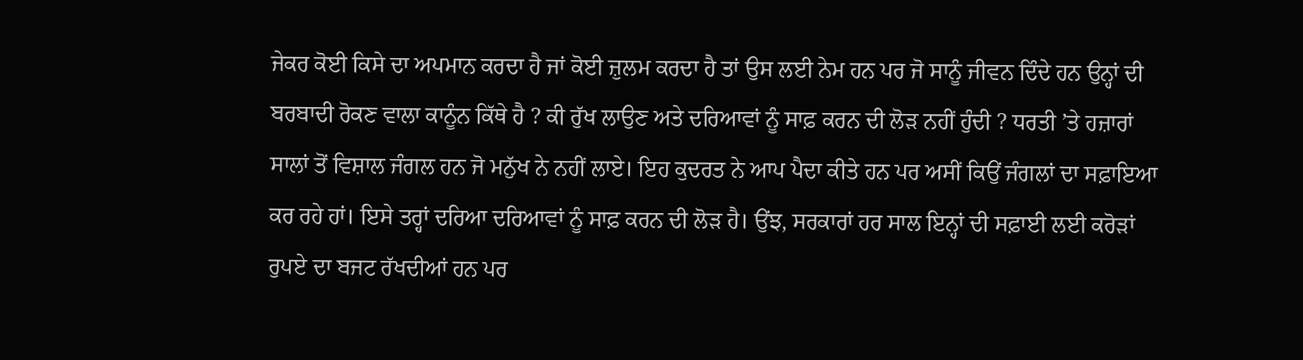ਜੇਕਰ ਕੋਈ ਕਿਸੇ ਦਾ ਅਪਮਾਨ ਕਰਦਾ ਹੈ ਜਾਂ ਕੋਈ ਜ਼ੁਲਮ ਕਰਦਾ ਹੈ ਤਾਂ ਉਸ ਲਈ ਨੇਮ ਹਨ ਪਰ ਜੋ ਸਾਨੂੰ ਜੀਵਨ ਦਿੰਦੇ ਹਨ ਉਨ੍ਹਾਂ ਦੀ ਬਰਬਾਦੀ ਰੋਕਣ ਵਾਲਾ ਕਾਨੂੰਨ ਕਿੱਥੇ ਹੈ ? ਕੀ ਰੁੱਖ ਲਾਉਣ ਅਤੇ ਦਰਿਆਵਾਂ ਨੂੰ ਸਾਫ਼ ਕਰਨ ਦੀ ਲੋੜ ਨਹੀਂ ਹੁੰਦੀ ? ਧਰਤੀ ’ਤੇ ਹਜ਼ਾਰਾਂ ਸਾਲਾਂ ਤੋਂ ਵਿਸ਼ਾਲ ਜੰਗਲ ਹਨ ਜੋ ਮਨੁੱਖ ਨੇ ਨਹੀਂ ਲਾਏ। ਇਹ ਕੁਦਰਤ ਨੇ ਆਪ ਪੈਦਾ ਕੀਤੇ ਹਨ ਪਰ ਅਸੀਂ ਕਿਉਂ ਜੰਗਲਾਂ ਦਾ ਸਫ਼ਾਇਆ ਕਰ ਰਹੇ ਹਾਂ। ਇਸੇ ਤਰ੍ਹਾਂ ਦਰਿਆ ਦਰਿਆਵਾਂ ਨੂੰ ਸਾਫ਼ ਕਰਨ ਦੀ ਲੋੜ ਹੈ। ਉਂਝ, ਸਰਕਾਰਾਂ ਹਰ ਸਾਲ ਇਨ੍ਹਾਂ ਦੀ ਸਫ਼ਾਈ ਲਈ ਕਰੋੜਾਂ ਰੁਪਏ ਦਾ ਬਜਟ ਰੱਖਦੀਆਂ ਹਨ ਪਰ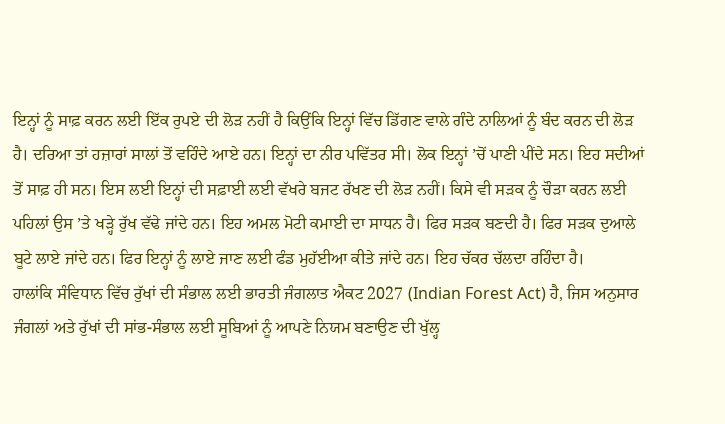ਇਨ੍ਹਾਂ ਨੂੰ ਸਾਫ਼ ਕਰਨ ਲਈ ਇੱਕ ਰੁਪਏ ਦੀ ਲੋੜ ਨਹੀਂ ਹੈ ਕਿਉਂਕਿ ਇਨ੍ਹਾਂ ਵਿੱਚ ਡਿੱਗਣ ਵਾਲੇ ਗੰਦੇ ਨਾਲਿਆਂ ਨੂੰ ਬੰਦ ਕਰਨ ਦੀ ਲੋੜ ਹੈ। ਦਰਿਆ ਤਾਂ ਹਜ਼ਾਰਾਂ ਸਾਲਾਂ ਤੋਂ ਵਹਿੰਦੇ ਆਏ ਹਨ। ਇਨ੍ਹਾਂ ਦਾ ਨੀਰ ਪਵਿੱਤਰ ਸੀ। ਲੋਕ ਇਨ੍ਹਾਂ ’ਚੋਂ ਪਾਣੀ ਪੀਂਦੇ ਸਨ। ਇਹ ਸਦੀਆਂ ਤੋਂ ਸਾਫ਼ ਹੀ ਸਨ। ਇਸ ਲਈ ਇਨ੍ਹਾਂ ਦੀ ਸਫ਼ਾਈ ਲਈ ਵੱਖਰੇ ਬਜਟ ਰੱਖਣ ਦੀ ਲੋੜ ਨਹੀਂ। ਕਿਸੇ ਵੀ ਸੜਕ ਨੂੰ ਚੌੜਾ ਕਰਨ ਲਈ ਪਹਿਲਾਂ ਉਸ ’ਤੇ ਖੜ੍ਹੇ ਰੁੱਖ ਵੱਢੇ ਜਾਂਦੇ ਹਨ। ਇਹ ਅਮਲ ਮੋਟੀ ਕਮਾਈ ਦਾ ਸਾਧਨ ਹੈ। ਫਿਰ ਸੜਕ ਬਣਦੀ ਹੈ। ਫਿਰ ਸੜਕ ਦੁਆਲੇ ਬੂਟੇ ਲਾਏ ਜਾਂਦੇ ਹਨ। ਫਿਰ ਇਨ੍ਹਾਂ ਨੂੰ ਲਾਏ ਜਾਣ ਲਈ ਫੰਡ ਮੁਹੱਈਆ ਕੀਤੇ ਜਾਂਦੇ ਹਨ। ਇਹ ਚੱਕਰ ਚੱਲਦਾ ਰਹਿੰਦਾ ਹੈ।
ਹਾਲਾਂਕਿ ਸੰਵਿਧਾਨ ਵਿੱਚ ਰੁੱਖਾਂ ਦੀ ਸੰਭਾਲ ਲਈ ਭਾਰਤੀ ਜੰਗਲਾਤ ਐਕਟ 2027 (Indian Forest Act) ਹੈ, ਜਿਸ ਅਨੁਸਾਰ ਜੰਗਲਾਂ ਅਤੇ ਰੁੱਖਾਂ ਦੀ ਸਾਂਭ-ਸੰਭਾਲ ਲਈ ਸੂਬਿਆਂ ਨੂੰ ਆਪਣੇ ਨਿਯਮ ਬਣਾਉਣ ਦੀ ਖੁੱਲ੍ਹ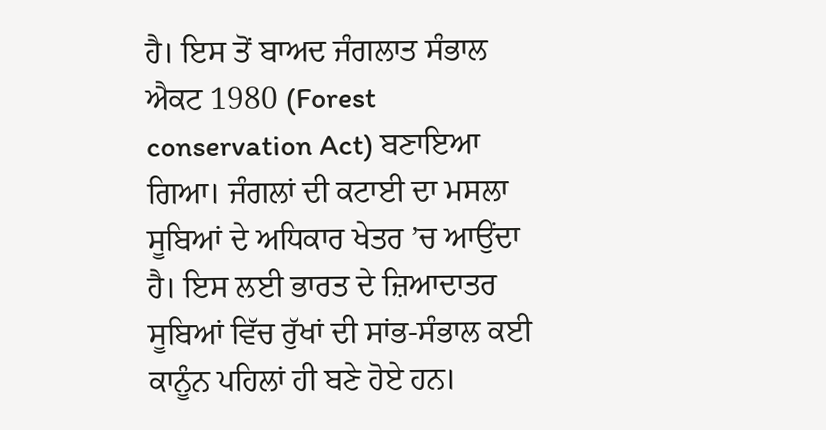ਹੈ। ਇਸ ਤੋਂ ਬਾਅਦ ਜੰਗਲਾਤ ਸੰਭਾਲ ਐਕਟ 1980 (Forest conservation Act) ਬਣਾਇਆ ਗਿਆ। ਜੰਗਲਾਂ ਦੀ ਕਟਾਈ ਦਾ ਮਸਲਾ ਸੂਬਿਆਂ ਦੇ ਅਧਿਕਾਰ ਖੇਤਰ ’ਚ ਆਉਂਦਾ ਹੈ। ਇਸ ਲਈ ਭਾਰਤ ਦੇ ਜ਼ਿਆਦਾਤਰ ਸੂਬਿਆਂ ਵਿੱਚ ਰੁੱਖਾਂ ਦੀ ਸਾਂਭ-ਸੰਭਾਲ ਕਈ ਕਾਨੂੰਨ ਪਹਿਲਾਂ ਹੀ ਬਣੇ ਹੋਏ ਹਨ।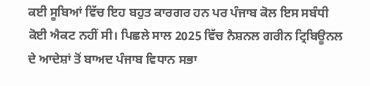ਕਈ ਸੂਬਿਆਂ ਵਿੱਚ ਇਹ ਬਹੁਤ ਕਾਰਗਰ ਹਨ ਪਰ ਪੰਜਾਬ ਕੋਲ ਇਸ ਸਬੰਧੀ ਕੋਈ ਐਕਟ ਨਹੀਂ ਸੀ। ਪਿਛਲੇ ਸਾਲ 2025 ਵਿੱਚ ਨੈਸ਼ਨਲ ਗਰੀਨ ਟ੍ਰਿਬਿਊਨਲ ਦੇ ਆਦੇਸ਼ਾਂ ਤੋਂ ਬਾਅਦ ਪੰਜਾਬ ਵਿਧਾਨ ਸਭਾ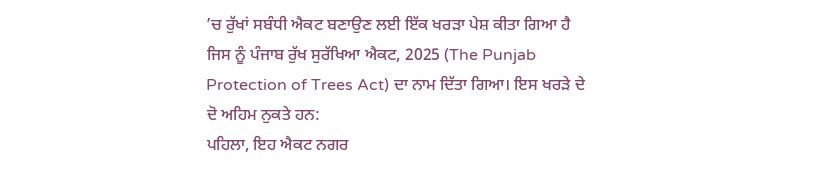’ਚ ਰੁੱਖਾਂ ਸਬੰਧੀ ਐਕਟ ਬਣਾਉਣ ਲਈ ਇੱਕ ਖਰੜਾ ਪੇਸ਼ ਕੀਤਾ ਗਿਆ ਹੈ ਜਿਸ ਨੂੰ ਪੰਜਾਬ ਰੁੱਖ ਸੁਰੱਖਿਆ ਐਕਟ, 2025 (The Punjab Protection of Trees Act) ਦਾ ਨਾਮ ਦਿੱਤਾ ਗਿਆ। ਇਸ ਖਰੜੇ ਦੇ ਦੋ ਅਹਿਮ ਨੁਕਤੇ ਹਨ:
ਪਹਿਲਾ, ਇਹ ਐਕਟ ਨਗਰ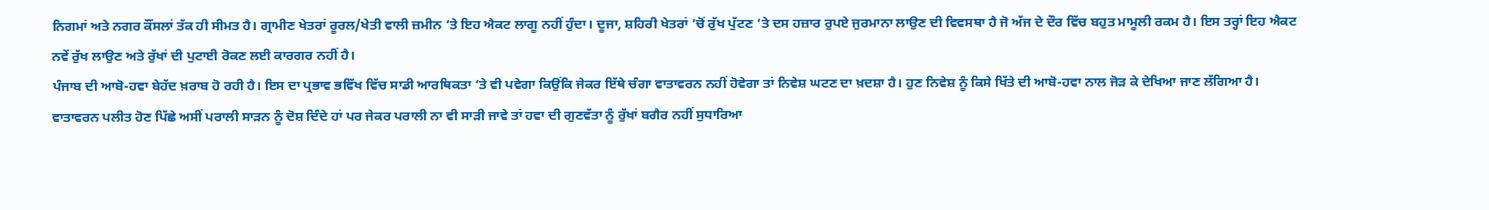ਨਿਗਮਾਂ ਅਤੇ ਨਗਰ ਕੌਂਸਲਾਂ ਤੱਕ ਹੀ ਸੀਮਤ ਹੈ। ਗ੍ਰਾਮੀਣ ਖੇਤਰਾਂ ਰੂਰਲ/ਖੇਤੀ ਵਾਲੀ ਜ਼ਮੀਨ ’ਤੇ ਇਹ ਐਕਟ ਲਾਗੂ ਨਹੀਂ ਹੁੰਦਾ। ਦੂਜਾ, ਸ਼ਹਿਰੀ ਖੇਤਰਾਂ ’ਚੋਂ ਰੁੱਖ ਪੁੱਟਣ ’ਤੇ ਦਸ ਹਜ਼ਾਰ ਰੁਪਏ ਜੁਰਮਾਨਾ ਲਾਉਣ ਦੀ ਵਿਵਸਥਾ ਹੈ ਜੋ ਅੱਜ ਦੇ ਦੌਰ ਵਿੱਚ ਬਹੁਤ ਮਾਮੂਲੀ ਰਕਮ ਹੈ। ਇਸ ਤਰ੍ਹਾਂ ਇਹ ਐਕਟ ਨਵੇਂ ਰੁੱਖ ਲਾਉਣ ਅਤੇ ਰੁੱਖਾਂ ਦੀ ਪੁਟਾਈ ਰੋਕਣ ਲਈ ਕਾਰਗਰ ਨਹੀਂ ਹੈ।
ਪੰਜਾਬ ਦੀ ਆਬੋ-ਹਵਾ ਬੇਹੱਦ ਖ਼ਰਾਬ ਹੋ ਰਹੀ ਹੈ। ਇਸ ਦਾ ਪ੍ਰਭਾਵ ਭਵਿੱਖ ਵਿੱਚ ਸਾਡੀ ਆਰਥਿਕਤਾ ’ਤੇ ਵੀ ਪਵੇਗਾ ਕਿਉਂਕਿ ਜੇਕਰ ਇੱਥੇ ਚੰਗਾ ਵਾਤਾਵਰਨ ਨਹੀਂ ਹੋਵੇਗਾ ਤਾਂ ਨਿਵੇਸ਼ ਘਟਣ ਦਾ ਖ਼ਦਸ਼ਾ ਹੈ। ਹੁਣ ਨਿਵੇਸ਼ ਨੂੰ ਕਿਸੇ ਖਿੱਤੇ ਦੀ ਆਬੋ-ਹਵਾ ਨਾਲ ਜੋੜ ਕੇ ਦੇਖਿਆ ਜਾਣ ਲੱਗਿਆ ਹੈ।
ਵਾਤਾਵਰਨ ਪਲੀਤ ਹੋਣ ਪਿੱਛੇ ਅਸੀਂ ਪਰਾਲੀ ਸਾੜਨ ਨੂੰ ਦੋਸ਼ ਦਿੰਦੇ ਹਾਂ ਪਰ ਜੇਕਰ ਪਰਾਲੀ ਨਾ ਵੀ ਸਾੜੀ ਜਾਵੇ ਤਾਂ ਹਵਾ ਦੀ ਗੁਣਵੱਤਾ ਨੂੰ ਰੁੱਖਾਂ ਬਗੈਰ ਨਹੀਂ ਸੁਧਾਰਿਆ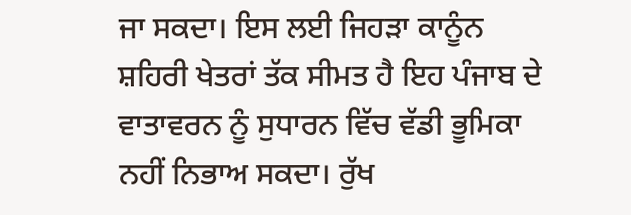ਜਾ ਸਕਦਾ। ਇਸ ਲਈ ਜਿਹੜਾ ਕਾਨੂੰਨ ਸ਼ਹਿਰੀ ਖੇਤਰਾਂ ਤੱਕ ਸੀਮਤ ਹੈ ਇਹ ਪੰਜਾਬ ਦੇ ਵਾਤਾਵਰਨ ਨੂੰ ਸੁਧਾਰਨ ਵਿੱਚ ਵੱਡੀ ਭੂਮਿਕਾ ਨਹੀਂ ਨਿਭਾਅ ਸਕਦਾ। ਰੁੱਖ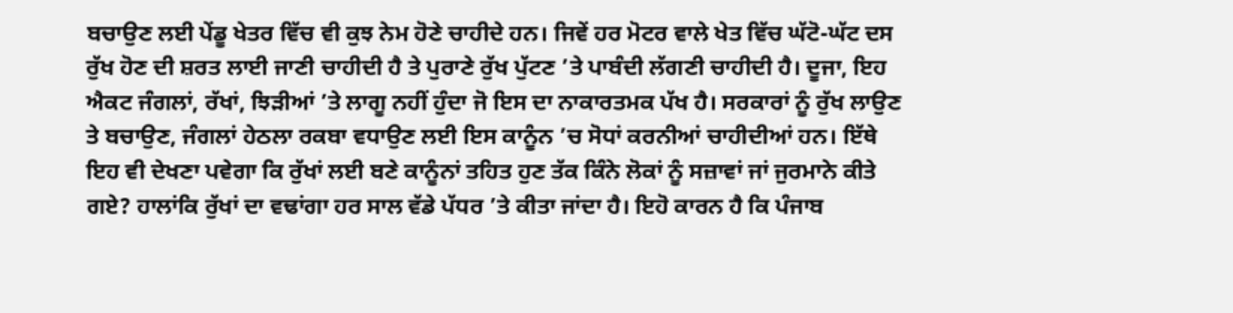ਬਚਾਉਣ ਲਈ ਪੇਂਡੂ ਖੇਤਰ ਵਿੱਚ ਵੀ ਕੁਝ ਨੇਮ ਹੋਣੇ ਚਾਹੀਦੇ ਹਨ। ਜਿਵੇਂ ਹਰ ਮੋਟਰ ਵਾਲੇ ਖੇਤ ਵਿੱਚ ਘੱਟੋ-ਘੱਟ ਦਸ ਰੁੱਖ ਹੋਣ ਦੀ ਸ਼ਰਤ ਲਾਈ ਜਾਣੀ ਚਾਹੀਦੀ ਹੈ ਤੇ ਪੁਰਾਣੇ ਰੁੱਖ ਪੁੱਟਣ ’ਤੇ ਪਾਬੰਦੀ ਲੱਗਣੀ ਚਾਹੀਦੀ ਹੈ। ਦੂਜਾ, ਇਹ ਐਕਟ ਜੰਗਲਾਂ, ਰੱਖਾਂ, ਝਿੜੀਆਂ ’ਤੇ ਲਾਗੂ ਨਹੀਂ ਹੁੰਦਾ ਜੋ ਇਸ ਦਾ ਨਾਕਾਰਤਮਕ ਪੱਖ ਹੈ। ਸਰਕਾਰਾਂ ਨੂੰ ਰੁੱਖ ਲਾਉਣ ਤੇ ਬਚਾਉਣ, ਜੰਗਲਾਂ ਹੇਠਲਾ ਰਕਬਾ ਵਧਾਉਣ ਲਈ ਇਸ ਕਾਨੂੰਨ ’ਚ ਸੋਧਾਂ ਕਰਨੀਆਂ ਚਾਹੀਦੀਆਂ ਹਨ। ਇੱਥੇ ਇਹ ਵੀ ਦੇਖਣਾ ਪਵੇਗਾ ਕਿ ਰੁੱਖਾਂ ਲਈ ਬਣੇ ਕਾਨੂੰਨਾਂ ਤਹਿਤ ਹੁਣ ਤੱਕ ਕਿੰਨੇ ਲੋਕਾਂ ਨੂੰ ਸਜ਼ਾਵਾਂ ਜਾਂ ਜੁਰਮਾਨੇ ਕੀਤੇ ਗਏ? ਹਾਲਾਂਕਿ ਰੁੱਖਾਂ ਦਾ ਵਢਾਂਗਾ ਹਰ ਸਾਲ ਵੱਡੇ ਪੱਧਰ ’ਤੇ ਕੀਤਾ ਜਾਂਦਾ ਹੈ। ਇਹੋ ਕਾਰਨ ਹੈ ਕਿ ਪੰਜਾਬ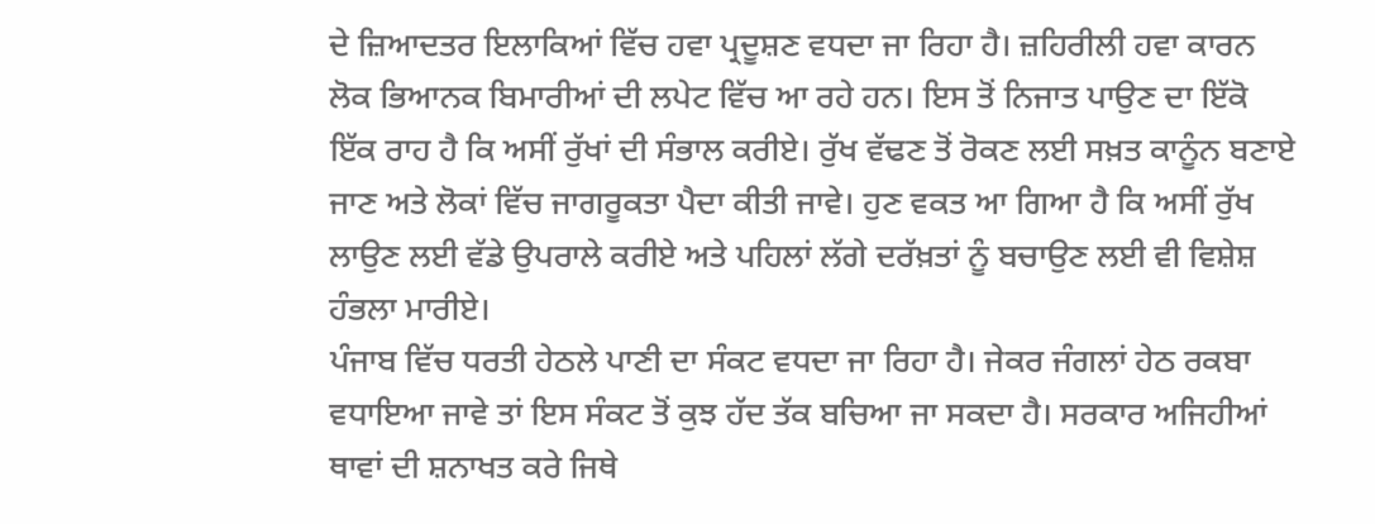ਦੇ ਜ਼ਿਆਦਤਰ ਇਲਾਕਿਆਂ ਵਿੱਚ ਹਵਾ ਪ੍ਰਦੂਸ਼ਣ ਵਧਦਾ ਜਾ ਰਿਹਾ ਹੈ। ਜ਼ਹਿਰੀਲੀ ਹਵਾ ਕਾਰਨ ਲੋਕ ਭਿਆਨਕ ਬਿਮਾਰੀਆਂ ਦੀ ਲਪੇਟ ਵਿੱਚ ਆ ਰਹੇ ਹਨ। ਇਸ ਤੋਂ ਨਿਜਾਤ ਪਾਉਣ ਦਾ ਇੱਕੋ ਇੱਕ ਰਾਹ ਹੈ ਕਿ ਅਸੀਂ ਰੁੱਖਾਂ ਦੀ ਸੰਭਾਲ ਕਰੀਏ। ਰੁੱਖ ਵੱਢਣ ਤੋਂ ਰੋਕਣ ਲਈ ਸਖ਼ਤ ਕਾਨੂੰਨ ਬਣਾਏ ਜਾਣ ਅਤੇ ਲੋਕਾਂ ਵਿੱਚ ਜਾਗਰੂਕਤਾ ਪੈਦਾ ਕੀਤੀ ਜਾਵੇ। ਹੁਣ ਵਕਤ ਆ ਗਿਆ ਹੈ ਕਿ ਅਸੀਂ ਰੁੱਖ ਲਾਉਣ ਲਈ ਵੱਡੇ ਉਪਰਾਲੇ ਕਰੀਏ ਅਤੇ ਪਹਿਲਾਂ ਲੱਗੇ ਦਰੱਖ਼ਤਾਂ ਨੂੰ ਬਚਾਉਣ ਲਈ ਵੀ ਵਿਸ਼ੇਸ਼ ਹੰਭਲਾ ਮਾਰੀਏ।
ਪੰਜਾਬ ਵਿੱਚ ਧਰਤੀ ਹੇਠਲੇ ਪਾਣੀ ਦਾ ਸੰਕਟ ਵਧਦਾ ਜਾ ਰਿਹਾ ਹੈ। ਜੇਕਰ ਜੰਗਲਾਂ ਹੇਠ ਰਕਬਾ ਵਧਾਇਆ ਜਾਵੇ ਤਾਂ ਇਸ ਸੰਕਟ ਤੋਂ ਕੁਝ ਹੱਦ ਤੱਕ ਬਚਿਆ ਜਾ ਸਕਦਾ ਹੈ। ਸਰਕਾਰ ਅਜਿਹੀਆਂ ਥਾਵਾਂ ਦੀ ਸ਼ਨਾਖਤ ਕਰੇ ਜਿਥੇ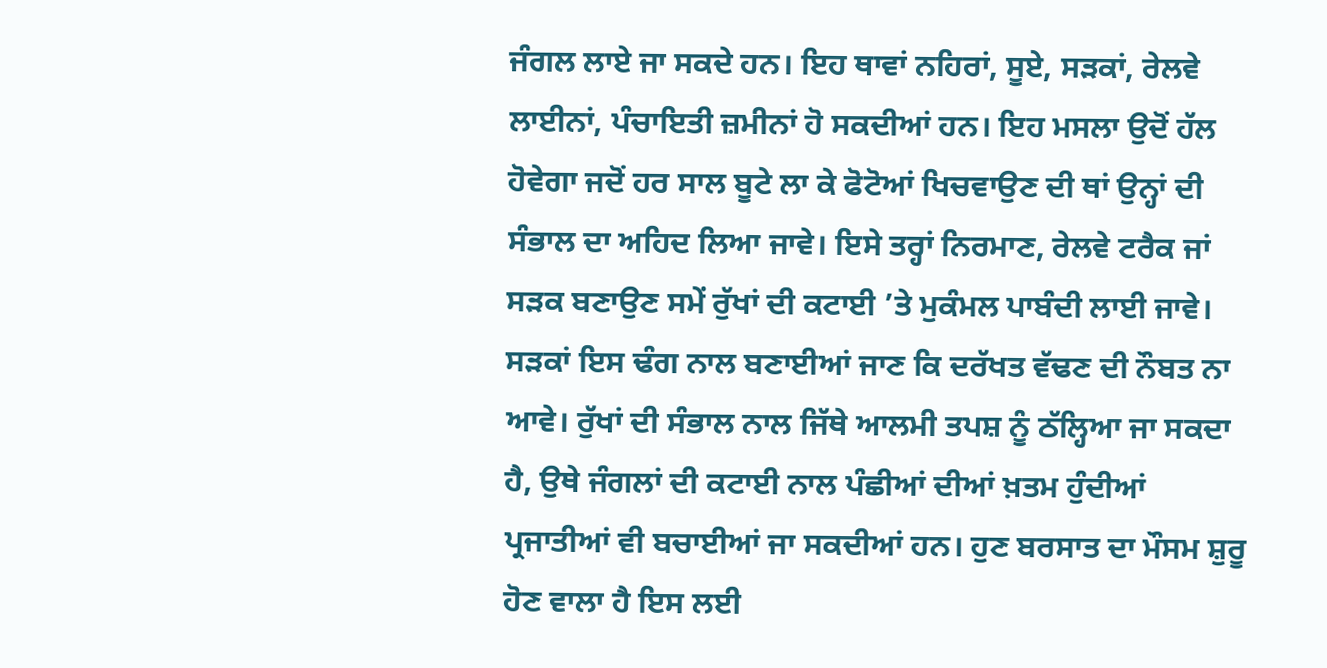ਜੰਗਲ ਲਾਏ ਜਾ ਸਕਦੇ ਹਨ। ਇਹ ਥਾਵਾਂ ਨਹਿਰਾਂ, ਸੂਏ, ਸੜਕਾਂ, ਰੇਲਵੇ ਲਾਈਨਾਂ, ਪੰਚਾਇਤੀ ਜ਼ਮੀਨਾਂ ਹੋ ਸਕਦੀਆਂ ਹਨ। ਇਹ ਮਸਲਾ ਉਦੋਂ ਹੱਲ ਹੋਵੇਗਾ ਜਦੋਂ ਹਰ ਸਾਲ ਬੂਟੇ ਲਾ ਕੇ ਫੋਟੋਆਂ ਖਿਚਵਾਉਣ ਦੀ ਥਾਂ ਉਨ੍ਹਾਂ ਦੀ ਸੰਭਾਲ ਦਾ ਅਹਿਦ ਲਿਆ ਜਾਵੇ। ਇਸੇ ਤਰ੍ਹਾਂ ਨਿਰਮਾਣ, ਰੇਲਵੇ ਟਰੈਕ ਜਾਂ ਸੜਕ ਬਣਾਉਣ ਸਮੇਂ ਰੁੱਖਾਂ ਦੀ ਕਟਾਈ ’ਤੇ ਮੁਕੰਮਲ ਪਾਬੰਦੀ ਲਾਈ ਜਾਵੇ। ਸੜਕਾਂ ਇਸ ਢੰਗ ਨਾਲ ਬਣਾਈਆਂ ਜਾਣ ਕਿ ਦਰੱਖਤ ਵੱਢਣ ਦੀ ਨੌਬਤ ਨਾ ਆਵੇ। ਰੁੱਖਾਂ ਦੀ ਸੰਭਾਲ ਨਾਲ ਜਿੱਥੇ ਆਲਮੀ ਤਪਸ਼ ਨੂੰ ਠੱਲ੍ਹਿਆ ਜਾ ਸਕਦਾ ਹੈ, ਉਥੇ ਜੰਗਲਾਂ ਦੀ ਕਟਾਈ ਨਾਲ ਪੰਛੀਆਂ ਦੀਆਂ ਖ਼ਤਮ ਹੁੰਦੀਆਂ ਪ੍ਰਜਾਤੀਆਂ ਵੀ ਬਚਾਈਆਂ ਜਾ ਸਕਦੀਆਂ ਹਨ। ਹੁਣ ਬਰਸਾਤ ਦਾ ਮੌਸਮ ਸ਼ੁਰੂ ਹੋਣ ਵਾਲਾ ਹੈ ਇਸ ਲਈ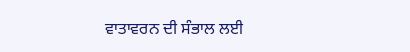ਵਾਤਾਵਰਨ ਦੀ ਸੰਭਾਲ ਲਈ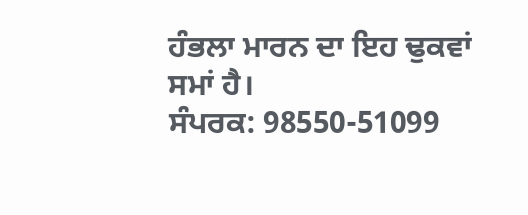ਹੰਭਲਾ ਮਾਰਨ ਦਾ ਇਹ ਢੁਕਵਾਂ ਸਮਾਂ ਹੈ।
ਸੰਪਰਕ: 98550-51099